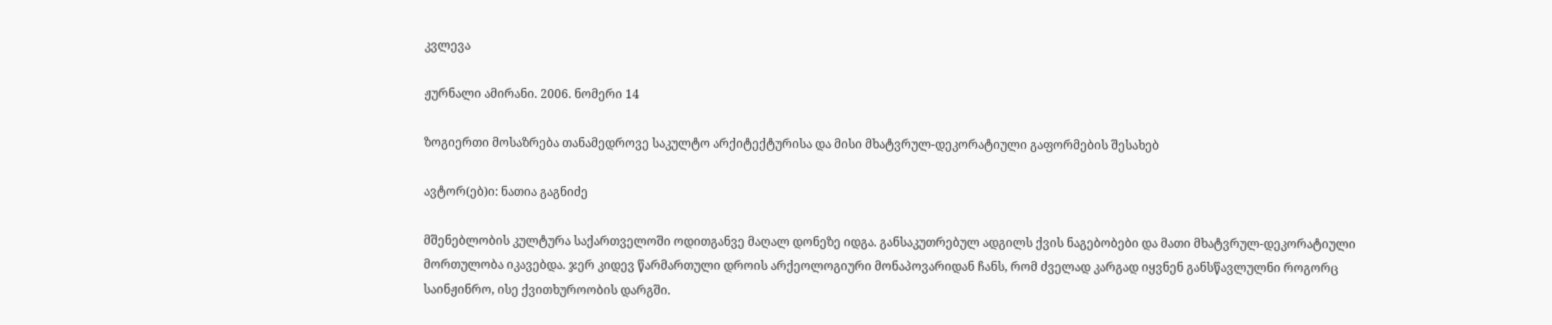კვლევა

ჟურნალი ამირანი. 2006. ნომერი 14

ზოგიერთი მოსაზრება თანამედროვე საკულტო არქიტექტურისა და მისი მხატვრულ-დეკორატიული გაფორმების შესახებ

ავტორ(ებ)ი: ნათია გაგნიძე

მშენებლობის კულტურა საქართველოში ოდითგანვე მაღალ დონეზე იდგა. განსაკუთრებულ ადგილს ქვის ნაგებობები და მათი მხატვრულ-დეკორატიული მორთულობა იკავებდა. ჯერ კიდევ წარმართული დროის არქეოლოგიური მონაპოვარიდან ჩანს, რომ ძველად კარგად იყვნენ განსწავლულნი როგორც საინჟინრო, ისე ქვითხუროობის დარგში.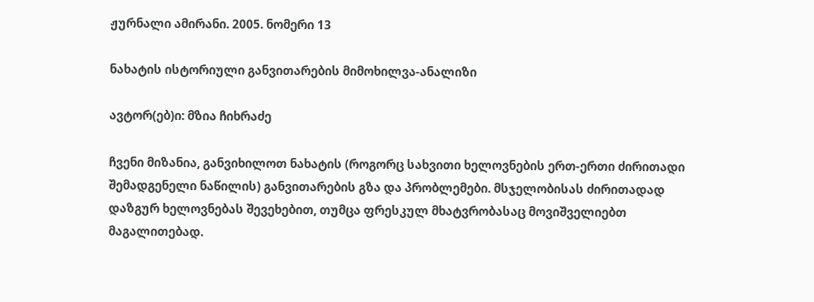ჟურნალი ამირანი. 2005. ნომერი 13

ნახატის ისტორიული განვითარების მიმოხილვა-ანალიზი

ავტორ(ებ)ი: მზია ჩიხრაძე

ჩვენი მიზანია, განვიხილოთ ნახატის (როგორც სახვითი ხელოვნების ერთ-ერთი ძირითადი შემადგენელი ნაწილის) განვითარების გზა და პრობლემები. მსჯელობისას ძირითადად დაზგურ ხელოვნებას შევეხებით, თუმცა ფრესკულ მხატვრობასაც მოვიშველიებთ მაგალითებად.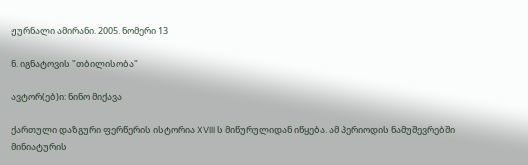ჟურნალი ამირანი. 2005. ნომერი 13

ნ. იგნატოვის "თბილისობა"

ავტორ(ებ)ი: ნინო მიქავა

ქართული დაზგური ფერწერის ისტორია XVIII ს მიწურულიდან იწყება. ამ პერიოდის ნამუშევრებში მინიატურის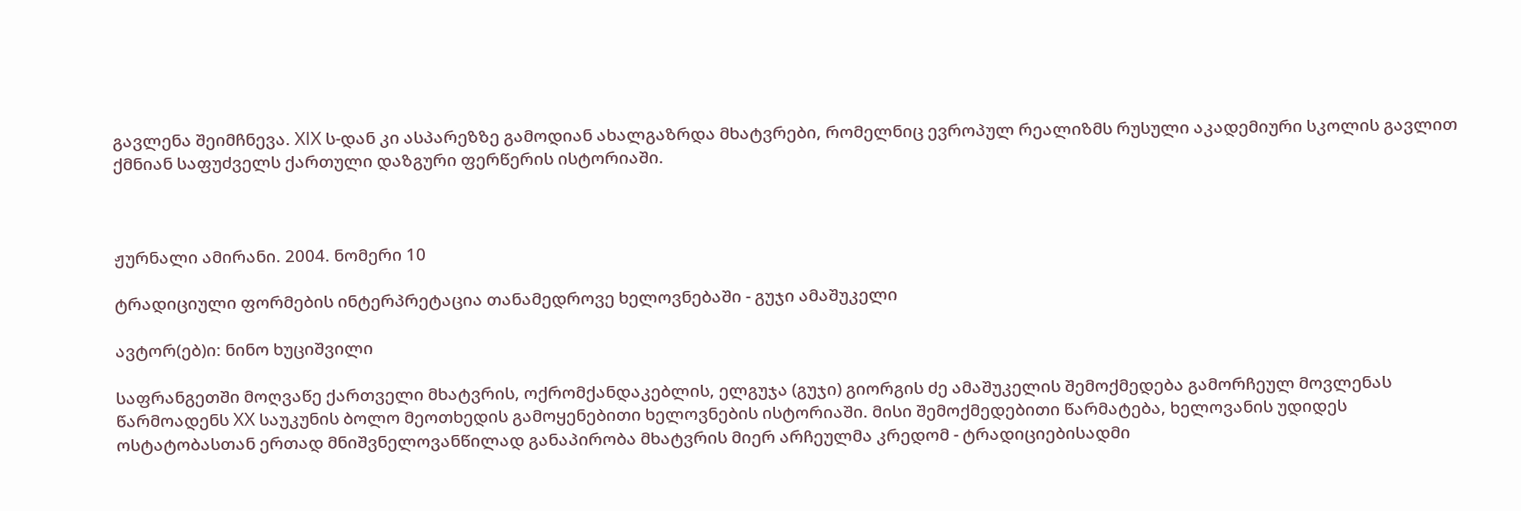გავლენა შეიმჩნევა. XIX ს-დან კი ასპარეზზე გამოდიან ახალგაზრდა მხატვრები, რომელნიც ევროპულ რეალიზმს რუსული აკადემიური სკოლის გავლით ქმნიან საფუძველს ქართული დაზგური ფერწერის ისტორიაში.



ჟურნალი ამირანი. 2004. ნომერი 10

ტრადიციული ფორმების ინტერპრეტაცია თანამედროვე ხელოვნებაში - გუჯი ამაშუკელი

ავტორ(ებ)ი: ნინო ხუციშვილი

საფრანგეთში მოღვაწე ქართველი მხატვრის, ოქრომქანდაკებლის, ელგუჯა (გუჯი) გიორგის ძე ამაშუკელის შემოქმედება გამორჩეულ მოვლენას წარმოადენს XX საუკუნის ბოლო მეოთხედის გამოყენებითი ხელოვნების ისტორიაში. მისი შემოქმედებითი წარმატება, ხელოვანის უდიდეს ოსტატობასთან ერთად მნიშვნელოვანწილად განაპირობა მხატვრის მიერ არჩეულმა კრედომ - ტრადიციებისადმი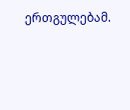ერთგულებამ.